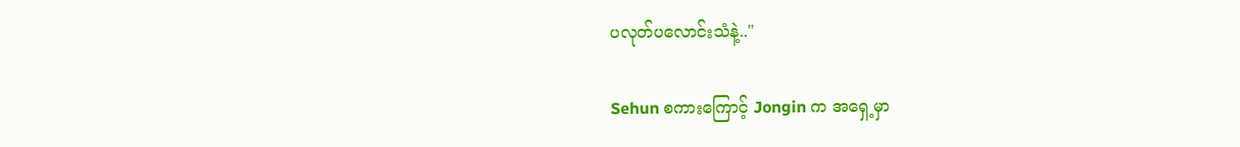ပလုတ်ပလောင်းသံနဲ့.."

Sehun စကားကြောင့် Jongin က အရှေ့မှာ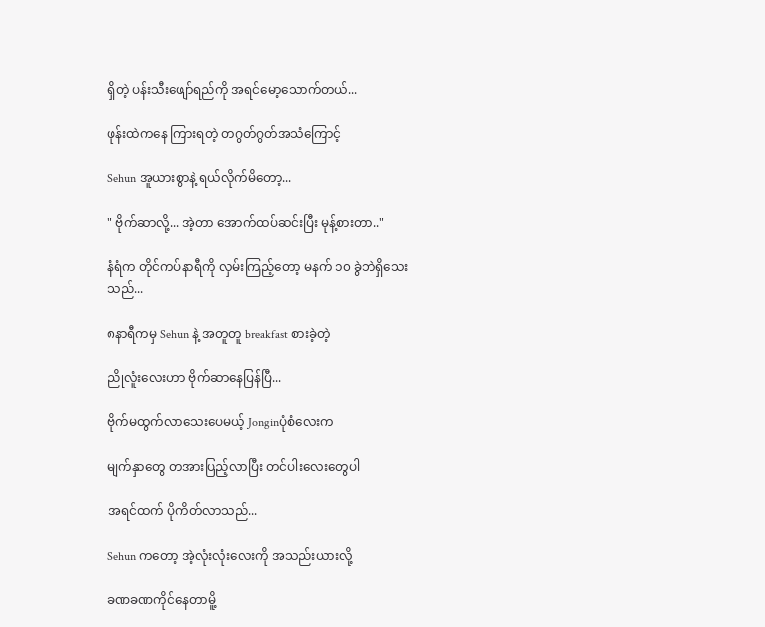ရှိတဲ့ ပန်းသီးဖျော်ရည်ကို အရင်မော့သောက်တယ်...

ဖုန်းထဲကနေ ကြားရတဲ့ တဂွတ်ဂွတ်အသံကြောင့်

Sehun အူယားစွာနဲ့ ရယ်လိုက်မိတော့...

" ဗိုက်ဆာလို့... အဲ့တာ အောက်ထပ်ဆင်းပြီး မုန့်စားတာ.."

နံရံက တိုင်ကပ်နာရီကို လှမ်းကြည့်တော့ မနက် ၁၀ ခွဲဘဲရှိသေးသည်...

၈နာရီကမှ Sehun နဲ့ အတူတူ breakfast စားခဲ့တဲ့

ညိုလူံးလေးဟာ ဗိုက်ဆာနေပြန်ပြီ...

ဗိုက်မထွက်လာသေးပေမယ့် Jonginပုံစံလေးက

မျက်နှာတွေ တအားပြည့်လာပြီး တင်ပါးလေးတွေပါ

အရင်ထက် ပိုကိတ်လာသည်...

Sehun ကတော့ အဲ့လုံးလုံးလေးကို အသည်းယားလို့

ခဏခဏကိုင်နေတာမိူ့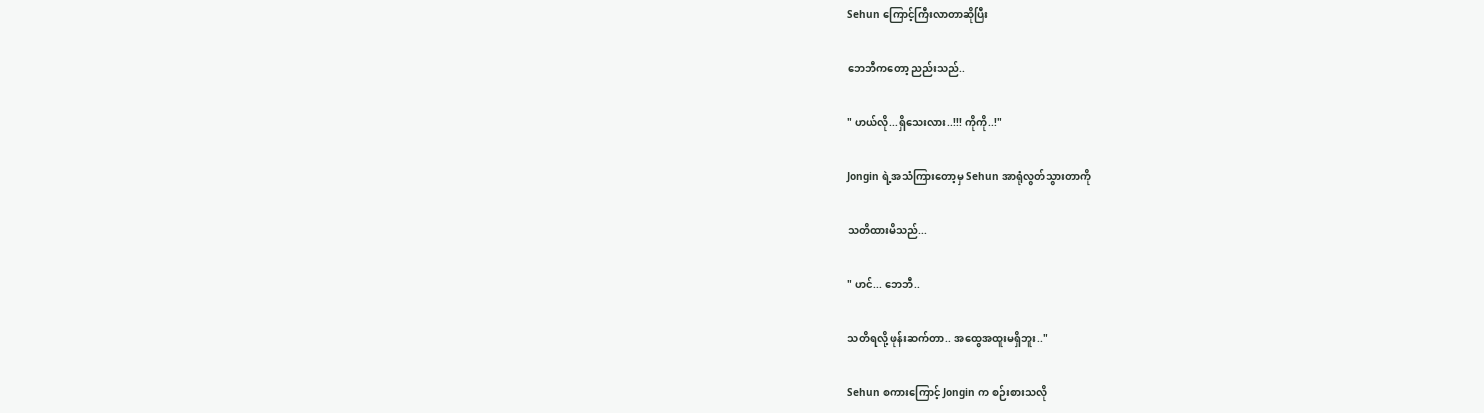Sehun ကြောင့်ကြီးလာတာဆိုပြီး

ဘေဘီကတော့ ညည်းသည်..

" ဟယ်လို...ရှိသေးလား..!!! ကိုကို..!"

Jongin ရဲ့အသံကြားတော့မှ Sehun အာရုံလွတ်သွားတာကို

သတိထားမိသည်...

" ဟင်... ဘေဘီ..

သတိရလို့ ဖုန်းဆက်တာ.. အထွေအထူးမရှိဘူး.."

Sehun စကားကြောင့် Jongin က စဉ်းစားသလို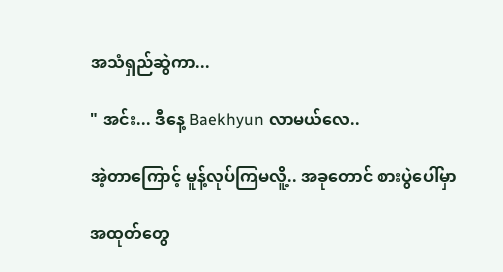အသံရှည်ဆွဲကာ...

" အင်း... ဒီနေ့ Baekhyun လာမယ်လေ..

အဲ့တာကြောင့် မူန့်လုပ်ကြမလိူ့.. အခုတောင် စားပွဲပေါ်မှာ

အထုတ်တွေ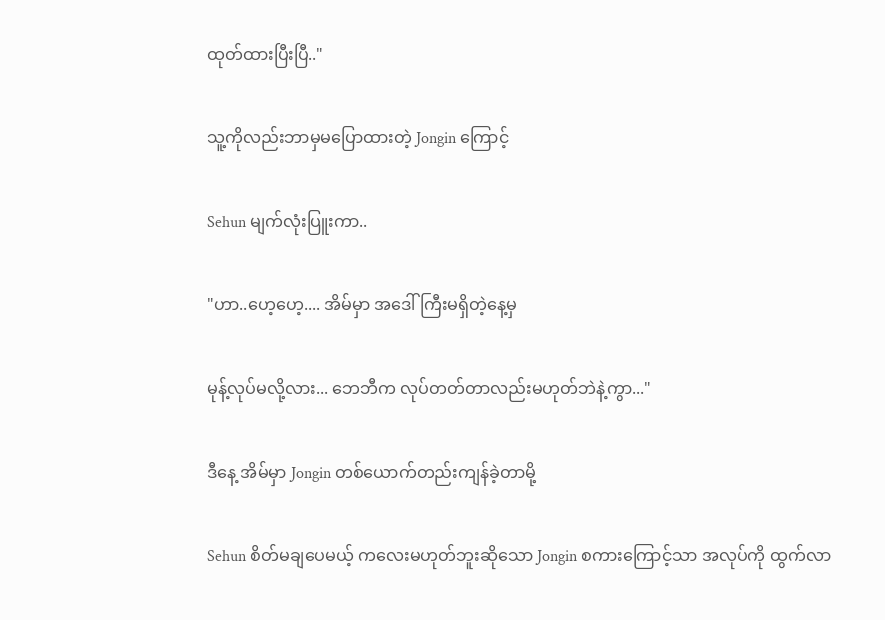ထုတ်ထားပြီးပြီ.."

သူ့ကိုလည်းဘာမှမပြောထားတဲ့ Jongin ကြောင့်

Sehun မျက်လုံးပြူးကာ..

"ဟာ..ဟေ့ဟေ့.... အိမ်မှာ အဒေါ်ကြီးမရှိတဲ့နေ့မှ

မုန့်လုပ်မလို့လား... ဘေဘီက လုပ်တတ်တာလည်းမဟုတ်ဘဲနဲ့ကွာ..."

ဒီနေ့ အိမ်မှာ Jongin တစ်ယောက်တည်းကျန်ခဲ့တာမို့

Sehun စိတ်မချပေမယ့် ကလေးမဟုတ်ဘူးဆိုသော Jongin စကားကြောင့်သာ အလုပ်ကို ထွက်လာ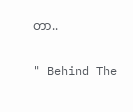တာ..

" Behind The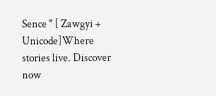Sence " [ Zawgyi + Unicode]Where stories live. Discover now